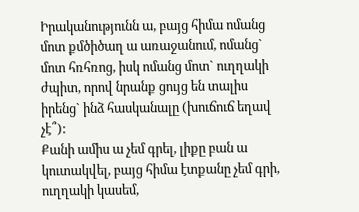Իրականությունն ա, բայց հիմա ոմանց մոտ քմծիծաղ ա առաջանում, ոմանց` մոտ հռհռոց, իսկ ոմանց մոտ` ուղղակի ժպիտ, որով նրանք ցույց են տալիս իրենց` ինձ հասկանալը (խուճուճ եղավ չէ՞):
Քանի ամիս ա չեմ գրել, լիքը բան ա կուտակվել, բայց հիմա էտքանը չեմ գրի, ուղղակի կասեմ,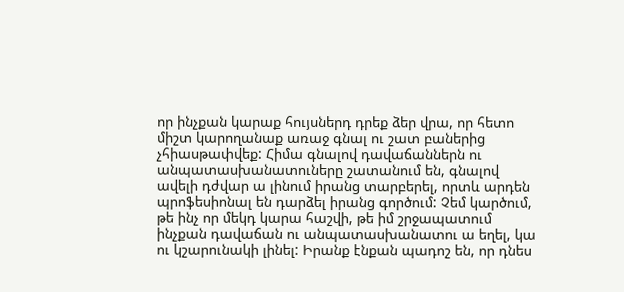որ ինչքան կարաք հույսներդ դրեք ձեր վրա, որ հետո միշտ կարողանաք առաջ գնալ ու շատ բաներից չհիասթափվեք: Հիմա գնալով դավաճաններն ու անպատասխանատուները շատանում են, գնալով ավելի դժվար ա լինում իրանց տարբերել, որտև արդեն պրոֆեսիոնալ են դարձել իրանց գործում: Չեմ կարծում, թե ինչ որ մեկդ կարա հաշվի, թե իմ շրջապատում ինչքան դավաճան ու անպատասխանատու ա եղել, կա ու կշարունակի լինել: Իրանք էնքան պադոշ են, որ դնես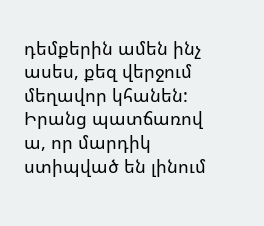դեմքերին ամեն ինչ ասես, քեզ վերջում մեղավոր կհանեն: Իրանց պատճառով ա, որ մարդիկ ստիպված են լինում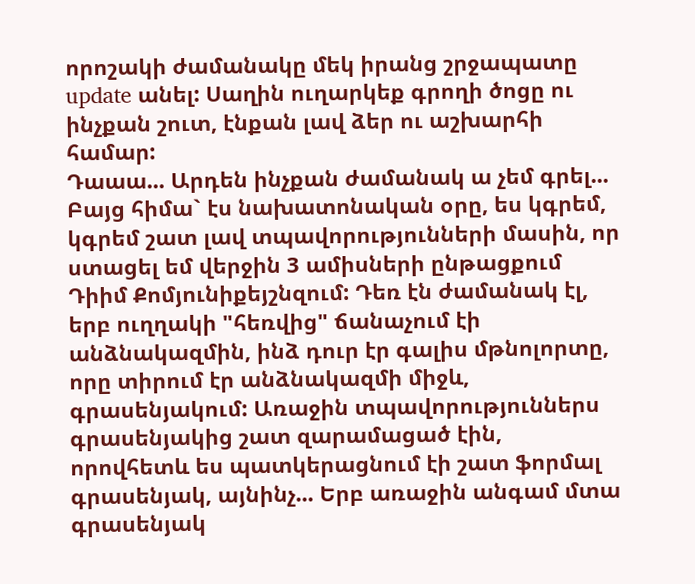որոշակի ժամանակը մեկ իրանց շրջապատը update անել: Սաղին ուղարկեք գրողի ծոցը ու ինչքան շուտ, էնքան լավ ձեր ու աշխարհի համար:
Դաաա... Արդեն ինչքան ժամանակ ա չեմ գրել... Բայց հիմա` էս նախատոնական օրը, ես կգրեմ, կգրեմ շատ լավ տպավորությունների մասին, որ ստացել եմ վերջին 3 ամիսների ընթացքում Դիիմ Քոմյունիքեյշնզում: Դեռ էն ժամանակ էլ, երբ ուղղակի "հեռվից" ճանաչում էի անձնակազմին, ինձ դուր էր գալիս մթնոլորտը, որը տիրում էր անձնակազմի միջև, գրասենյակում: Առաջին տպավորություններս գրասենյակից շատ զարամացած էին, որովհետև ես պատկերացնում էի շատ ֆորմալ գրասենյակ, այնինչ... Երբ առաջին անգամ մտա գրասենյակ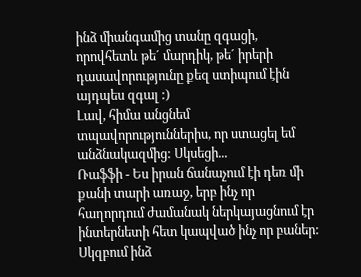ինձ միանգամից տանը զգացի, որովհետև թե´ մարդիկ, թե´ իրերի դասավորությունը քեզ ստիպում էին այդպես զգալ :)
Լավ, հիմա անցնեմ տպավորություններիս, որ ստացել եմ անձնակազմից: Սկսեցի...
Ռաֆֆի - Ես իրան ճանաչում էի դեռ մի քանի տարի առաջ, երբ ինչ որ հաղորդում ժամանակ ներկայացնում էր ինտերնետի հետ կապված ինչ որ բաներ: Սկզբում ինձ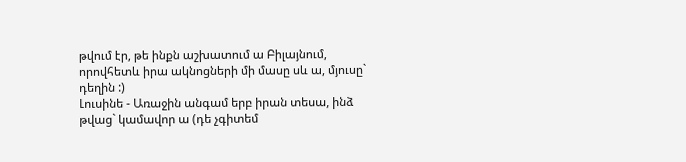թվում էր, թե ինքն աշխատում ա Բիլայնում, որովհետև իրա ակնոցների մի մասը սև ա, մյուսը` դեղին :)
Լուսինե - Առաջին անգամ երբ իրան տեսա, ինձ թվաց` կամավոր ա (դե չգիտեմ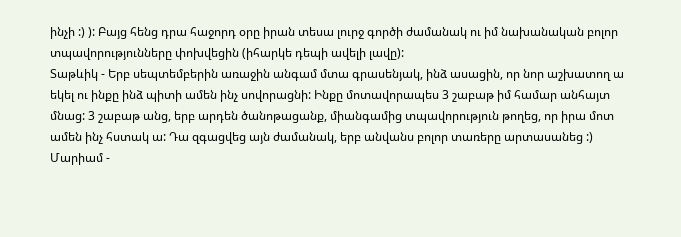ինչի :) ): Բայց հենց դրա հաջորդ օրը իրան տեսա լուրջ գործի ժամանակ ու իմ նախանական բոլոր տպավորությունները փոխվեցին (իհարկե դեպի ավելի լավը):
Տաթևիկ - Երբ սեպտեմբերին առաջին անգամ մտա գրասենյակ, ինձ ասացին, որ նոր աշխատող ա եկել ու ինքը ինձ պիտի ամեն ինչ սովորացնի: Ինքը մոտավորապես 3 շաբաթ իմ համար անհայտ մնաց: 3 շաբաթ անց, երբ արդեն ծանոթացանք, միանգամից տպավորություն թողեց, որ իրա մոտ ամեն ինչ հստակ ա: Դա զգացվեց այն ժամանակ, երբ անվանս բոլոր տառերը արտասանեց :)
Մարիամ -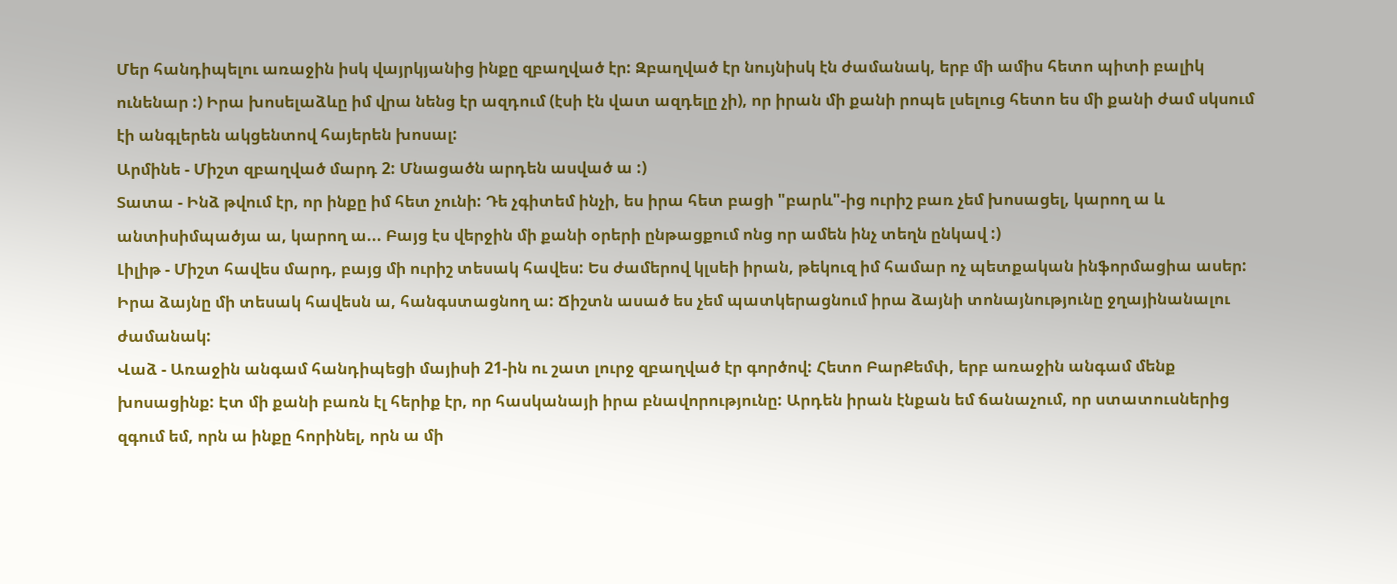Մեր հանդիպելու առաջին իսկ վայրկյանից ինքը զբաղված էր: Զբաղված էր նույնիսկ էն ժամանակ, երբ մի ամիս հետո պիտի բալիկ ունենար :) Իրա խոսելաձևը իմ վրա նենց էր ազդում (էսի էն վատ ազդելը չի), որ իրան մի քանի րոպե լսելուց հետո ես մի քանի ժամ սկսում էի անգլերեն ակցենտով հայերեն խոսալ:
Արմինե - Միշտ զբաղված մարդ 2: Մնացածն արդեն ասված ա :)
Տատա - Ինձ թվում էր, որ ինքը իմ հետ չունի: Դե չգիտեմ ինչի, ես իրա հետ բացի "բարև"-ից ուրիշ բառ չեմ խոսացել, կարող ա և անտիսիմպածյա ա, կարող ա... Բայց էս վերջին մի քանի օրերի ընթացքում ոնց որ ամեն ինչ տեղն ընկավ :)
Լիլիթ - Միշտ հավես մարդ, բայց մի ուրիշ տեսակ հավես: Ես ժամերով կլսեի իրան, թեկուզ իմ համար ոչ պետքական ինֆորմացիա ասեր: Իրա ձայնը մի տեսակ հավեսն ա, հանգստացնող ա: Ճիշտն ասած ես չեմ պատկերացնում իրա ձայնի տոնայնությունը ջղայինանալու ժամանակ:
Վաձ - Առաջին անգամ հանդիպեցի մայիսի 21-ին ու շատ լուրջ զբաղված էր գործով: Հետո ԲարՔեմփ, երբ առաջին անգամ մենք խոսացինք: Էտ մի քանի բառն էլ հերիք էր, որ հասկանայի իրա բնավորությունը: Արդեն իրան էնքան եմ ճանաչում, որ ստատուսներից զգում եմ, որն ա ինքը հորինել, որն ա մի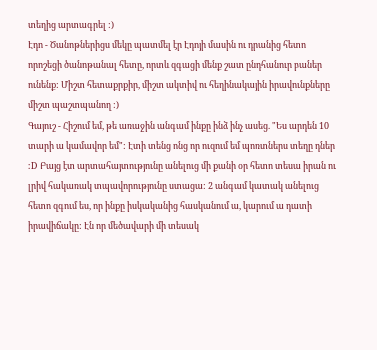տեղից արտագրել :)
Էդո - Ծանոթներիցս մեկը պատմել էր Էդոյի մասին ու դրանից հետո որոշեցի ծանոթանալ հետը, որտև զգացի մենք շատ ընդհանուր բաներ ունենք: Միշտ հետաքրքիր, միշտ ակտիվ ու հեղինակային իրավունքները միշտ պաշտպանող :)
Գայուշ - Հիշում եմ, թե առաջին անգամ ինքը ինձ ինչ ասեց. "Ես արդեն 10 տարի ա կամավոր եմ": Էտի տենց ոնց որ ուզում եմ պոռտներս տեղը դներ :D Բայց էտ արտահայտությունը անելուց մի քանի օր հետո տեսա իրան ու լրիվ հակառակ տպավորությունը ստացա: 2 անգամ կատակ անելուց հետո զգում ես, որ ինքը իսկականից հասկանում ա, կարում ա դատի իրավիճակը: Էն որ մեծավարի մի տեսակ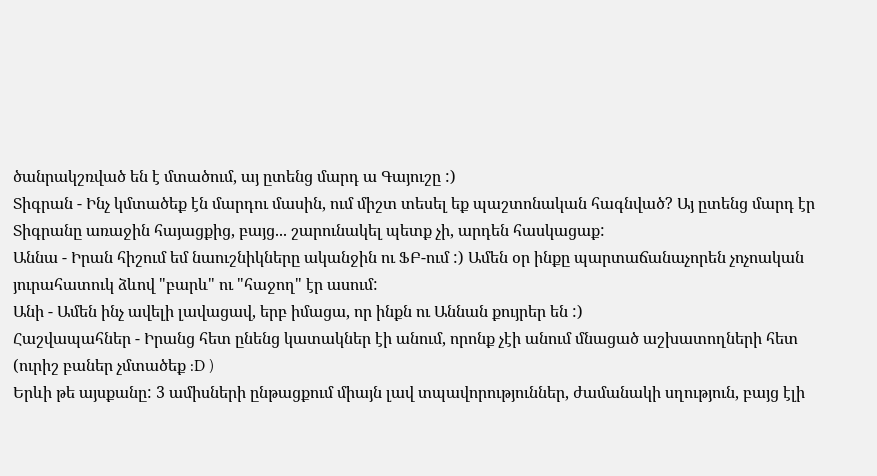ծանրակշռված են է մտածում, այ ըտենց մարդ ա Գայուշը :)
Տիգրան - Ինչ կմտածեք էն մարդու մասին, ում միշտ տեսել եք պաշտոնական հագնված? Այ ըտենց մարդ էր Տիգրանը առաջին հայացքից, բայց... շարունակել պետք չի, արդեն հասկացաք:
Աննա - Իրան հիշում եմ նաուշնիկները ականջին ու ՖԲ-ում :) Ամեն օր ինքը պարտաճանաչորեն չոչոական յուրահատուկ ձևով "բարև" ու "հաջող" էր ասում:
Անի - Ամեն ինչ ավելի լավացավ, երբ իմացա, որ ինքն ու Աննան քույրեր են :)
Հաշվապահներ - Իրանց հետ ընենց կատակներ էի անում, որոնք չէի անում մնացած աշխատողների հետ (ուրիշ բաներ չմտածեք :D )
Երևի թե այսքանը: 3 ամիսների ընթացքում միայն լավ տպավորություններ, ժամանակի սղություն, բայց էլի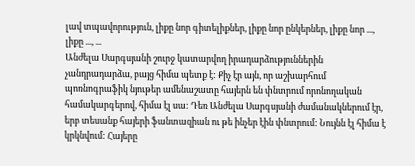լավ տպավորություն, լիքը նոր գիտելիքներ, լիքը նոր ընկերներ, լիքը նոր ..., լիքը ..., ...
Անժելա Սարգսյանի շուրջ կատարվող իրադարձություններին չանդրադարձա, բայց հիմա պետք է: Քիչ էր այն, որ աշխարհում պոռնոգրաֆիկ նյութեր ամենաշատը հայերն են փնտրում որոնողական համակարգերով, հիմա էլ սա: Դեռ Անժելա Սարգսյանի ժամանակներում էր, երբ տեսանք հայերի ֆանտազիան ու թե ինչեր էին փնտրում: Նույնն էլ հիմա է կրկնվում: Հայերը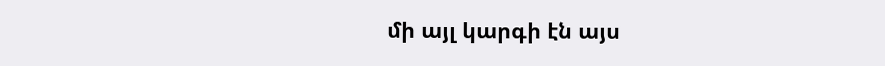մի այլ կարգի էն այս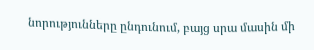նորությունները ընդունում, բայց սրա մասին մի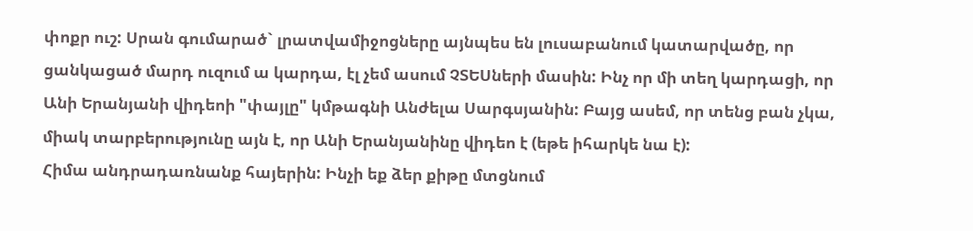փոքր ուշ: Սրան գումարած` լրատվամիջոցները այնպես են լուսաբանում կատարվածը, որ ցանկացած մարդ ուզում ա կարդա, էլ չեմ ասում ՉՏԵՍների մասին: Ինչ որ մի տեղ կարդացի, որ Անի Երանյանի վիդեոի "փայլը" կմթագնի Անժելա Սարգսյանին: Բայց ասեմ, որ տենց բան չկա, միակ տարբերությունը այն է, որ Անի Երանյանինը վիդեո է (եթե իհարկե նա է):
Հիմա անդրադառնանք հայերին: Ինչի եք ձեր քիթը մտցնում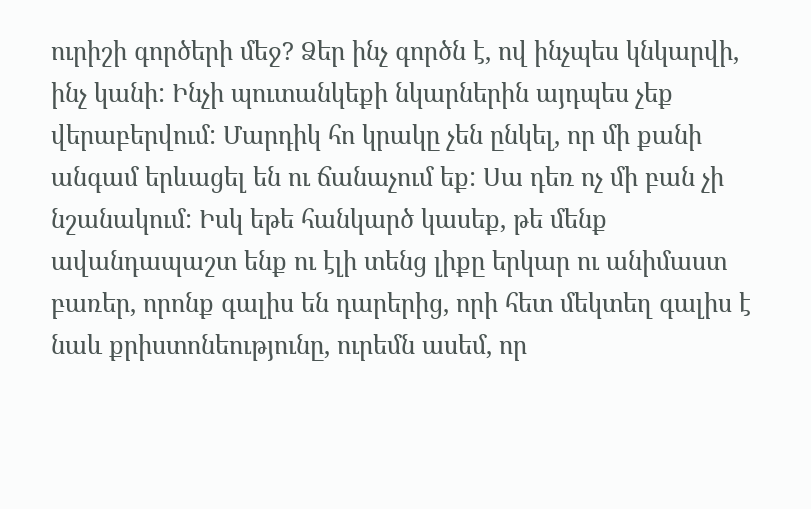ուրիշի գործերի մեջ? Ձեր ինչ գործն է, ով ինչպես կնկարվի, ինչ կանի: Ինչի պուտանկեքի նկարներին այդպես չեք վերաբերվում: Մարդիկ հո կրակը չեն ընկել, որ մի քանի անգամ երևացել են ու ճանաչում եք: Սա դեռ ոչ մի բան չի նշանակում: Իսկ եթե հանկարծ կասեք, թե մենք ավանդապաշտ ենք ու էլի տենց լիքը երկար ու անիմաստ բառեր, որոնք գալիս են դարերից, որի հետ մեկտեղ գալիս է նաև քրիստոնեությունը, ուրեմն ասեմ, որ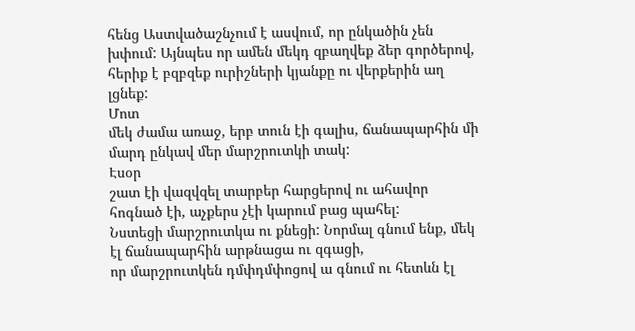հենց Աստվածաշնչում է ասվում, որ ընկածին չեն խփում: Այնպես որ ամեն մեկդ զբաղվեք ձեր գործերով, հերիք է բզբզեք ուրիշների կյանքը ու վերքերին աղ լցնեք:
Մոտ
մեկ ժամա առաջ, երբ տուն էի գալիս, ճանապարհին մի մարդ ընկավ մեր մարշրուտկի տակ:
Էսօր
շատ էի վազվզել տարբեր հարցերով ու ահավոր հոգնած էի, աչքերս չէի կարում բաց պահել:
Նստեցի մարշրուտկա ու քնեցի: Նորմալ գնում ենք, մեկ էլ ճանապարհին արթնացա ու զգացի,
որ մարշրուտկեն դմփդմփոցով ա գնում ու հետևն էլ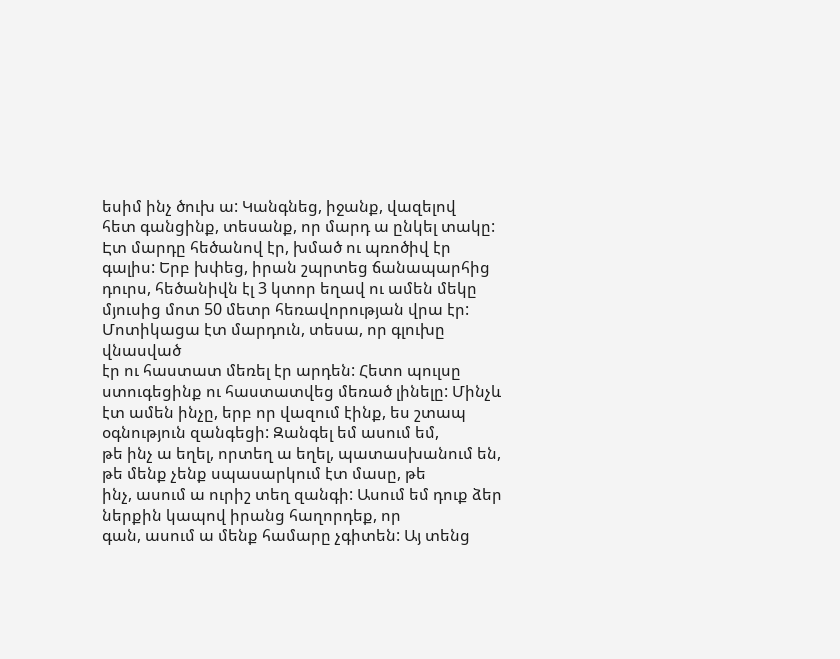եսիմ ինչ ծուխ ա: Կանգնեց, իջանք, վազելով
հետ գանցինք, տեսանք, որ մարդ ա ընկել տակը: Էտ մարդը հեծանով էր, խմած ու պռոծիվ էր
գալիս: Երբ խփեց, իրան շպրտեց ճանապարհից դուրս, հեծանիվն էլ 3 կտոր եղավ ու ամեն մեկը
մյուսից մոտ 50 մետր հեռավորության վրա էր: Մոտիկացա էտ մարդուն, տեսա, որ գլուխը վնասված
էր ու հաստատ մեռել էր արդեն: Հետո պուլսը ստուգեցինք ու հաստատվեց մեռած լինելը: Մինչև
էտ ամեն ինչը, երբ որ վազում էինք, ես շտապ օգնություն զանգեցի: Զանգել եմ ասում եմ,
թե ինչ ա եղել, որտեղ ա եղել, պատասխանում են, թե մենք չենք սպասարկում էտ մասը, թե
ինչ, ասում ա ուրիշ տեղ զանգի: Ասում եմ դուք ձեր ներքին կապով իրանց հաղորդեք, որ
գան, ասում ա մենք համարը չգիտեն: Այ տենց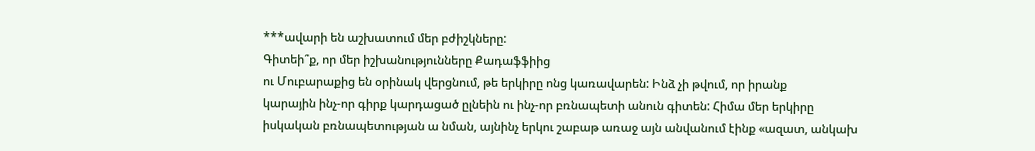***ավարի են աշխատում մեր բժիշկները:
Գիտեի՞ք, որ մեր իշխանությունները Քադաֆֆիից
ու Մուբարաքից են օրինակ վերցնում, թե երկիրը ոնց կառավարեն: Ինձ չի թվում, որ իրանք
կարային ինչ-որ գիրք կարդացած ըլնեին ու ինչ-որ բռնապետի անուն գիտեն: Հիմա մեր երկիրը
իսկական բռնապետության ա նման, այնինչ երկու շաբաթ առաջ այն անվանում էինք «ազատ, անկախ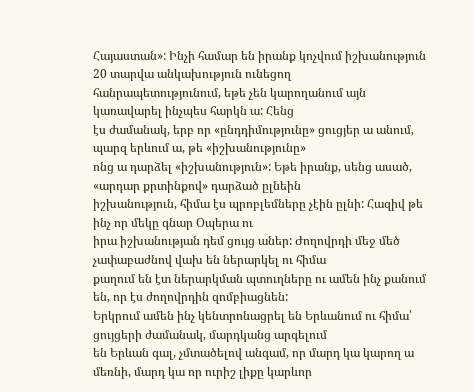Հայաստան»: Ինչի համար են իրանք կոչվում իշխանություն 20 տարվա անկախություն ունեցող
հանրապետությունում, եթե չեն կարողանում այն կառավարել ինչպես հարկն ա: Հենց
էս ժամանակ, երբ որ «ընդդիմությունը» ցուցյեր ա անում, պարզ երևում ա, թե «իշխանությունը»
ոնց ա դարձել «իշխանություն»: Եթե իրանք, սենց ասած, «արդար քրտինքով» դարձած ըլնեին
իշխանություն, հիմա էս պրոբլեմները չէին ըլնի: Հազիվ թե ինչ որ մեկը գնար Օպերա ու
իրա իշխանության դեմ ցույց աներ: Ժողովրդի մեջ մեծ չափաբաժնով վախ են ներարկել ու հիմա
քաղում են էտ ներարկման պտուղները ու ամեն ինչ քանում են, որ էս ժողովրդին զոմբիացնեն:
Երկրում ամեն ինչ կենտրոնացրել են Երևանում ու հիմա՝ ցույցերի ժամանակ, մարդկանց արգելում
են Երևան գալ, չմտածելով անգամ, որ մարդ կա կարող ա մեռնի, մարդ կա որ ուրիշ լիքը կարևոր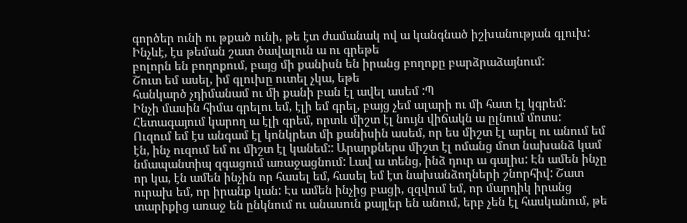գործեր ունի ու թքած ունի, թե էտ ժամանակ ով ա կանգնած իշխանության գլուխ:
Ինչևէ, էս թեման շատ ծավալուն ա ու գրեթե
բոլորն են բողոքում, բայց մի քանիսն են իրանց բողոքը բարձրաձայնում:
Շուտ եմ ասել, իմ գլուխը ուտել չկա, եթե
հանկարծ չդիմանամ ու մի քանի բան էլ ավել ասեմ :Պ
Ինչի մասին հիմա գրելու եմ, էլի եմ գրել, բայց չեմ ալարի ու մի հատ էլ կգրեմ: Հետագայում կարող ա էլի գրեմ, որտև միշտ էլ նույն վիճակն ա ըլնում մոտս:
Ուզում եմ էս անգամ էլ կոնկրետ մի քանիսին ասեմ, որ ես միշտ էլ արել ու անում եմ էն, ինչ ուզում եմ ու միշտ էլ կանեմ:: Արարքներս միշտ էլ ոմանց մոտ նախանձ կամ նմապանտիպ զգացում առաջացնում: Լավ ա տենց, ինձ դուր ա գալիս: Էն ամեն ինչը որ կա, էն ամեն ինչին որ հասել եմ, հասել եմ էտ նախանձողների շնորհիվ: Շատ ուրախ եմ, որ իրանք կան: Էս ամեն ինչից բացի, զզվում եմ, որ մարդիկ իրանց տարիքից առաջ են ընկնում ու անասուն քայլեր են անում, երբ չեն էլ հասկանում, թե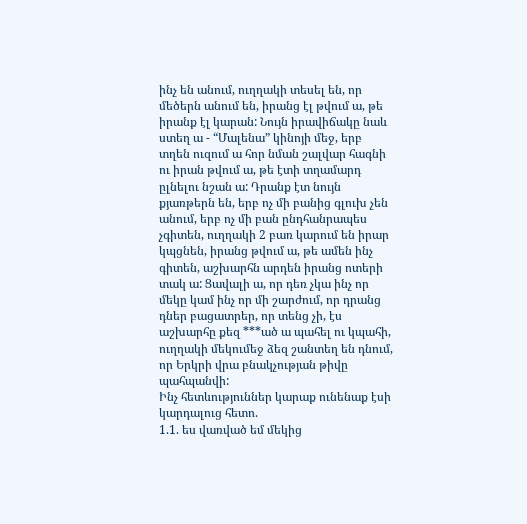ինչ են անում, ուղղակի տեսել են, որ մեծերն անում են, իրանց էլ թվում ա, թե իրանք էլ կարան: Նույն իրավիճակը նաև ստեղ ա - “Մալենա” կինոյի մեջ, երբ տղեն ուզում ա հոր նման շալվար հագնի ու իրան թվում ա, թե էտի տղամարդ ըլնելու նշան ա: Դրանք էտ նույն քյառթերն են, երբ ոչ մի բանից գլուխ չեն անում, երբ ոչ մի բան ընդհանրապես չգիտեն, ուղղակի 2 բառ կարում են իրար կպցնեն, իրանց թվում ա, թե ամեն ինչ գիտեն, աշխարհն արդեն իրանց ոտերի տակ ա: Ցավալի ա, որ դեռ չկա ինչ որ մեկը կամ ինչ որ մի շարժում, որ դրանց դներ բացատրեր, որ տենց չի, էս աշխարհը քեզ ***ած ա պահել ու կպահի, ուղղակի մեկումեջ ձեզ շանտեղ են դնում, որ Երկրի վրա բնակչության թիվը պահպանվի:
Ինչ հետևություններ կարաք ունենաք էսի կարդալուց հետո.
1.1. ես վառված եմ մեկից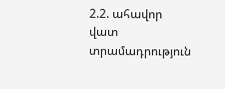2.2. ահավոր վատ տրամադրություն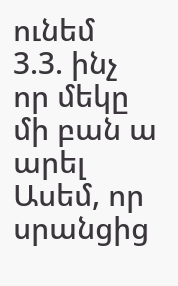ունեմ
3.3. ինչ որ մեկը մի բան ա արել
Ասեմ, որ սրանցից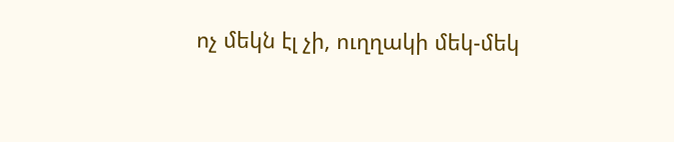ոչ մեկն էլ չի, ուղղակի մեկ-մեկ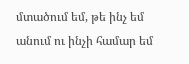մտածում եմ, թե ինչ եմ անում ու ինչի համար եմ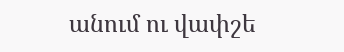անում ու վափշե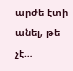արժե էտի անել, թե չէ…